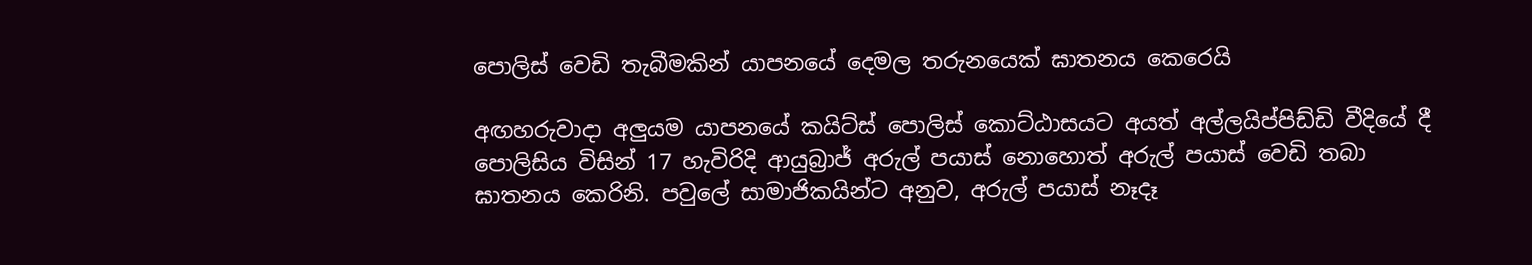පොලිස් වෙඩි තැබීමකින් යාපනයේ දෙමල තරුනයෙක් ඝාතනය කෙරෙයි

අඟහරුවාදා අලුයම යාපනයේ කයිට්ස් පොලිස් කොට්ඨාසයට අයත් අල්ලයිප්පිඩ්ඩි වීදියේ දී පොලිසිය විසින් 17 හැවිරිදි ආයුබ්‍රාජ් අරුල් පයාස් නොහොත් අරුල් පයාස් වෙඩි තබා ඝාතනය කෙරිනි. පවුලේ සාමාජිකයින්ට අනුව, අරුල් පයාස් නෑදෑ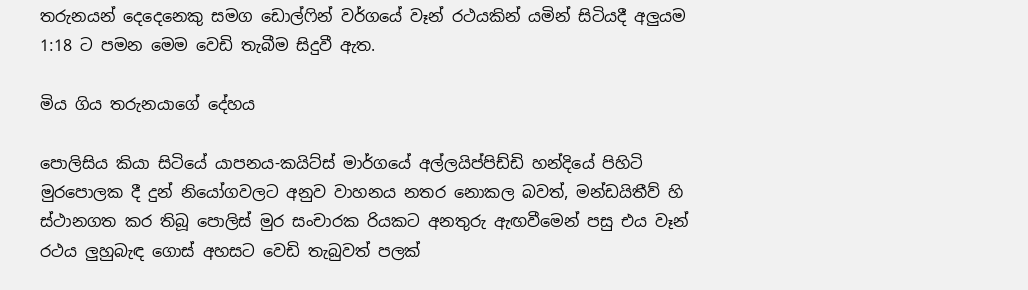තරුනයන් දෙදෙනෙකු සමග ඩොල්ෆින් වර්ගයේ වෑන් රථයකින් යමින් සිටියදී අලුයම 1:18 ට පමන මෙම වෙඩි තැබීම සිදුවී ඇත.

මිය ගිය තරුනයාගේ දේහය

පොලිසිය කියා සිටියේ යාපනය-කයිට්ස් මාර්ගයේ අල්ලයිප්පිඩ්ඩි හන්දියේ පිහිටි මුරපොලක දී දුන් නියෝගවලට අනුව වාහනය නතර නොකල බවත්, මන්ඩයිතීව් හි ස්ථානගත කර තිබූ පොලිස් මුර සංචාරක රියකට අනතුරු ඇඟවීමෙන් පසු එය වෑන් රථය ලුහුබැඳ ගොස් අහසට වෙඩි තැබුවත් පලක්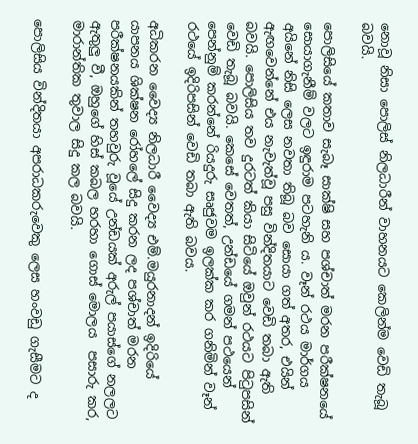නොවූ නිසා පොලිස් නිලධාරීන් වාහනයට කෙලින්ම වෙඩි තැබූ බවයි.

පොලිසියේ කතාව සැබෑ සාක්ෂි සහ පශ්චාත් මරන පරීක්ෂනයේ සොයාගැනීම් වලට ඉඳුරාම පටහැනි ය. වෑන් රථය මාර්ගය අයිනේ නිසි ලෙස නවතා තිබූ බව සොයා ගත් අතර, එයින් ඇඟවෙන්නේ එය නැවැත්වූ පසු වින්දිතයාට වෙඩි තබා ඇති බවයි. පොලිසිය තව දුරටත් කියා සිටියේ ඔවුන් රථයට පිටුපසින් වෙඩි තැබූ බවයි. කෙසේ වෙතත්, උන්ඩයේ ගමන් පථයෙන් පෙන්නුම් කරන්නේ රියදුරු සෘජුවම ඉලක්ක කර ගනිමින් වෑන් රථයේ ඉදිරිපසින් වෙඩි තබා ඇති බවය.

අධිකරන වෛද්‍ය නිලධාරී වෛද්‍ය එම්.මයුරනාදන් ඉදිරියේ යාපනය ශික්ෂන රෝහලේ සිදු කරන ලද පශ්චාත් මරන පරීක්ෂනයකින් තහවුරු වූයේ උන්ඩයක් අරුල් පයාස්ගේ නලලට ඇතුලු වී, ඔහුගේ හිස් කබල හරහා ගොස් මොලය  පසාරු කර, මාරාන්තික තුවාල සිදු කල බවයි.

පොලිසිය වින්දිතයා අපරාධකරුවෙකු ලෙස හංවඩු ගැසීමට ද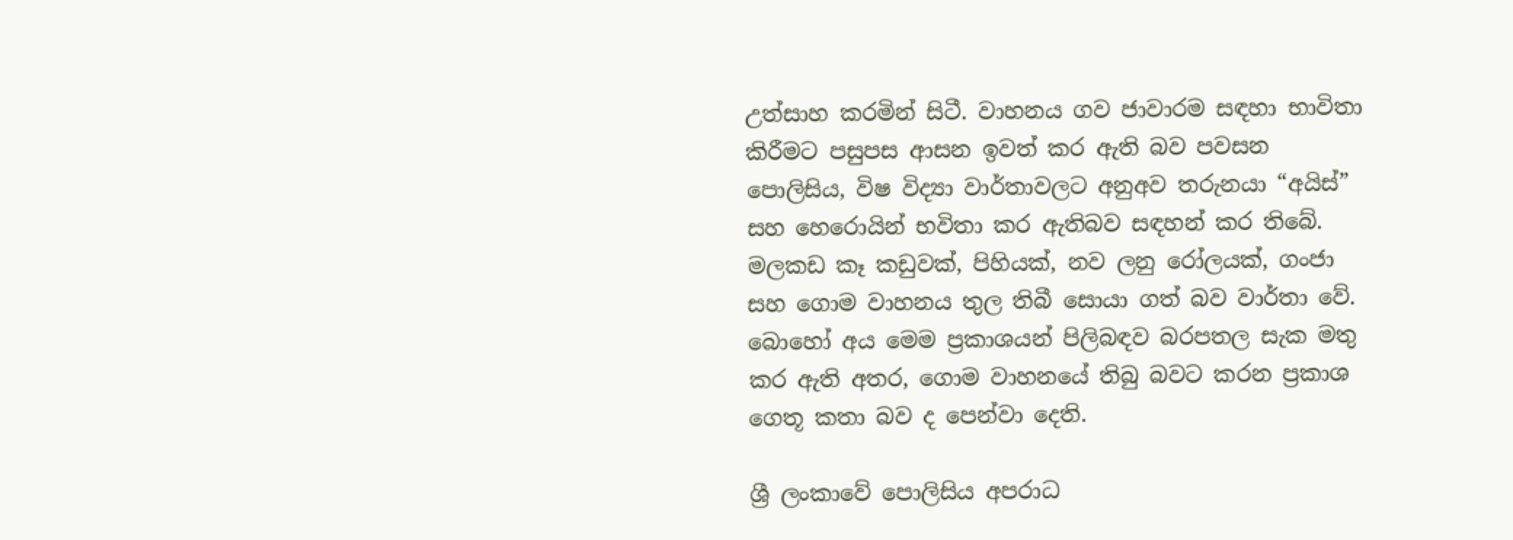උත්සාහ කරමින් සිටී. වාහනය ගව ජාවාරම සඳහා භාවිතා කිරීමට පසුපස ආසන ඉවත් කර ඇති බව පවසන පොලිසිය, විෂ විද්‍යා වාර්තාවලට අනුඅව තරුනයා “අයිස්” සහ හෙරොයින් භවිතා කර ඇතිබව සඳහන් කර තිබේ. මලකඩ කෑ කඩුවක්, පිහියක්, නව ලනු රෝලයක්, ගංජා සහ ගොම වාහනය තුල තිබී සොයා ගත් බව වාර්තා වේ. බොහෝ අය මෙම ප්‍රකාශයන් පිලිබඳව බරපතල සැක මතු කර ඇති අතර, ගොම වාහනයේ තිබු බවට කරන ප්‍රකාශ ගෙතූ කතා බව ද පෙන්වා දෙති.

ශ්‍රී ලංකාවේ පොලිසිය අපරාධ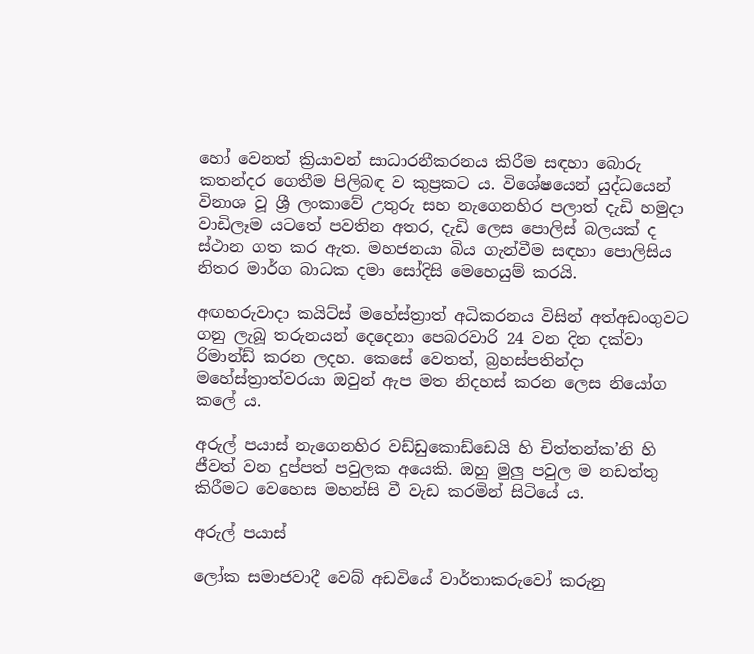හෝ වෙනත් ක්‍රියාවන් සාධාරනීකරනය කිරීම සඳහා බොරු කතන්දර ගෙතීම පිලිබඳ ව කුප්‍රකට ය. විශේෂයෙන් යුද්ධයෙන් විනාශ වූ ශ්‍රී ලංකාවේ උතුරු සහ නැගෙනහිර පලාත් දැඩි හමුදා වාඩිලෑම යටතේ පවතින අතර, දැඩි ලෙස පොලිස් බලයක් ද ස්ථාන ගත කර ඇත. මහජනයා බිය ගැන්වීම සඳහා පොලිසිය නිතර මාර්ග බාධක දමා සෝදිසි මෙහෙයුම් කරයි.

අඟහරුවාදා කයිට්ස් මහේස්ත්‍රාත් අධිකරනය විසින් අත්අඩංගුවට ගනු ලැබූ තරුනයන් දෙදෙනා පෙබරවාරි 24 වන දින දක්වා රිමාන්ඩ් කරන ලදහ. කෙසේ වෙතත්, බ්‍රහස්පතින්දා මහේස්ත්‍රාත්වරයා ඔවුන් ඇප මත නිදහස් කරන ලෙස නියෝග කලේ ය.

අරුල් පයාස් නැගෙනහිර වඩ්ඩුකොඩ්ඩෙයි හි චිත්තන්ක’නි හි ජීවත් වන දුප්පත් පවුලක අයෙකි. ඔහු මුලු පවුල ම නඩත්තු කිරීමට වෙහෙස මහන්සි වී වැඩ කරමින් සිටියේ ය.

අරුල් පයාස්

ලෝක සමාජවාදී වෙබ් අඩවියේ වාර්තාකරුවෝ කරුනු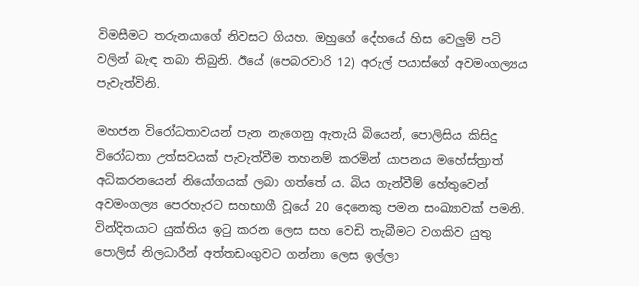විමසීමට තරුනයාගේ නිවසට ගියහ. ඔහුගේ දේහයේ හිස වෙලුම් පටි වලින් බැඳ තබා තිබුනි. ඊයේ (පෙබරවාරි 12) අරුල් පයාස්ගේ අවමංගල්‍යය පැවැත්විනි.

මහජන විරෝධතාවයන් පැන නැගෙනු ඇතැයි බියෙන්, පොලිසිය කිසිදු විරෝධතා උත්සවයක් පැවැත්වීම තහනම් කරමින් යාපනය මහේස්ත්‍රාත් අධිකරනයෙන් නියෝගයක් ලබා ගත්තේ ය. බිය ගැන්වීම් හේතුවෙන් අවමංගල්‍ය පෙරහැරට සහභාගී වූයේ 20 දෙනෙකු පමන සංඛ්‍යාවක් පමනි. වින්දිතයාට යුක්තිය ඉටු කරන ලෙස සහ වෙඩි තැබීමට වගකිව යුතු පොලිස් නිලධාරීන් අත්තඩංගුවට ගන්නා ලෙස ඉල්ලා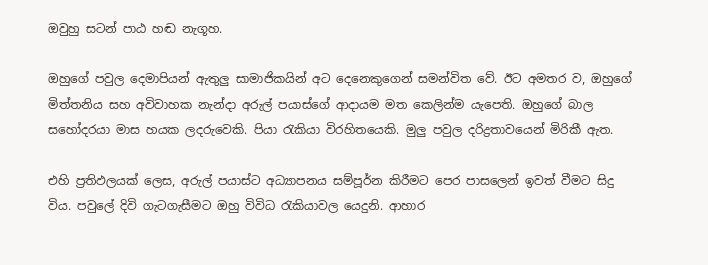ඔවුහු සටන් පාඨ හඬ නැගූහ.

ඔහුගේ පවුල දෙමාපියන් ඇතුලු සාමාජිකයින් අට දෙනෙකුගෙන් සමන්විත වේ. ඊට අමතර ව, ඔහුගේ මිත්තනිය සහ අවිවාහක නැන්දා අරුල් පයාස්ගේ ආදායම මත කෙලින්ම යැපෙති. ඔහුගේ බාල සහෝදරයා මාස හයක ලදරුවෙකි. පියා රැකියා විරහිතයෙකි. මුලු පවුල දරිද්‍රතාවයෙන් මිරිකී ඇත.

එහි ප්‍රතිඵලයක් ලෙස, අරුල් පයාස්ට අධ්‍යාපනය සම්පූර්න කිරීමට පෙර පාසලෙන් ඉවත් වීමට සිදු විය. පවුලේ දිවි ගැටගැසීමට ඔහු විවිධ රැකියාවල යෙදුනි. ආහාර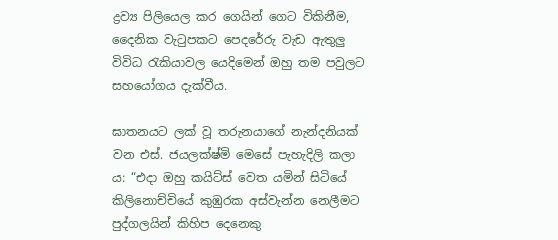ද්‍රව්‍ය පිලියෙල කර ගෙයින් ගෙට විකිනීම, දෛනික වැටුපකට පෙදරේරු වැඩ ඇතුලු විවිධ රැකියාවල යෙදිමෙන් ඔහු තම පවුලට සහයෝගය දැක්වීය.

ඝාතනයට ලක් වූ තරුනයාගේ නැන්දනියක් වන එස්. ජයලක්ෂ්මි මෙසේ පැහැදිලි කලා ය: “එදා ඔහු කයිට්ස් වෙත යමින් සිටියේ කිලිනොච්චියේ කුඹුරක අස්වැන්න නෙලීමට පුද්ගලයින් කිහිප දෙනෙකු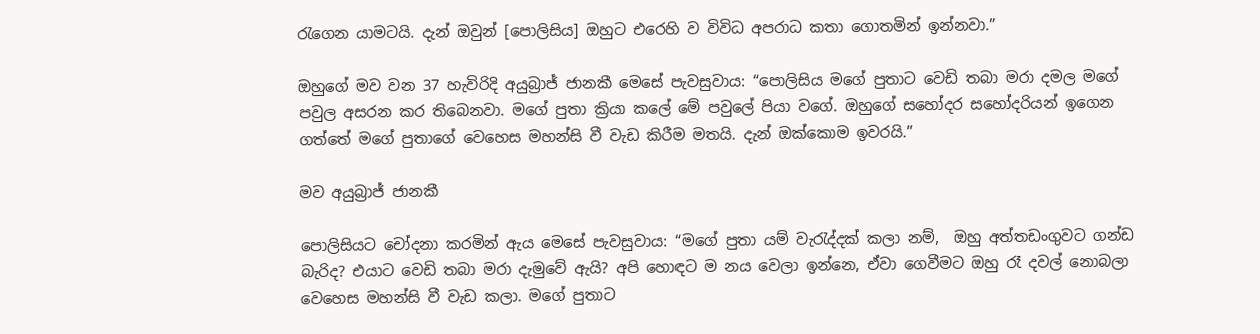රැගෙන යාමටයි. දැන් ඔවුන් [පොලිසිය] ඔහුට එරෙහි ව විවිධ අපරාධ කතා ගොතමින් ඉන්නවා.”

ඔහුගේ මව වන 37 හැවිරිදි අයුබ්‍රාජ් ජානකී මෙසේ පැවසුවාය: “පොලිසිය මගේ පුතාට වෙඩි තබා මරා දමල මගේ පවුල අසරන කර තිබෙනවා. මගේ පුතා ක්‍රියා කලේ මේ පවුලේ පියා වගේ. ඔහුගේ සහෝදර සහෝදරියන් ඉගෙන ගත්තේ මගේ පුතාගේ වෙහෙස මහන්සි වී වැඩ කිරීම මතයි. දැන් ඔක්කොම ඉවරයි.”

මව අයුබ්‍රාජ් ජානකී

පොලිසියට චෝදනා කරමින් ඇය මෙසේ පැවසුවාය: “මගේ පුතා යම් වැරැද්දක් කලා නම්,  ඔහු අත්තඩංගුවට ගන්ඩ බැරිද? එයාට වෙඩි තබා මරා දැමුවේ ඇයි? අපි හොඳට ම නය වෙලා ඉන්නෙ, ඒවා ගෙවීමට ඔහු රෑ දවල් නොබලා වෙහෙස මහන්සි වී වැඩ කලා. මගේ පුතාට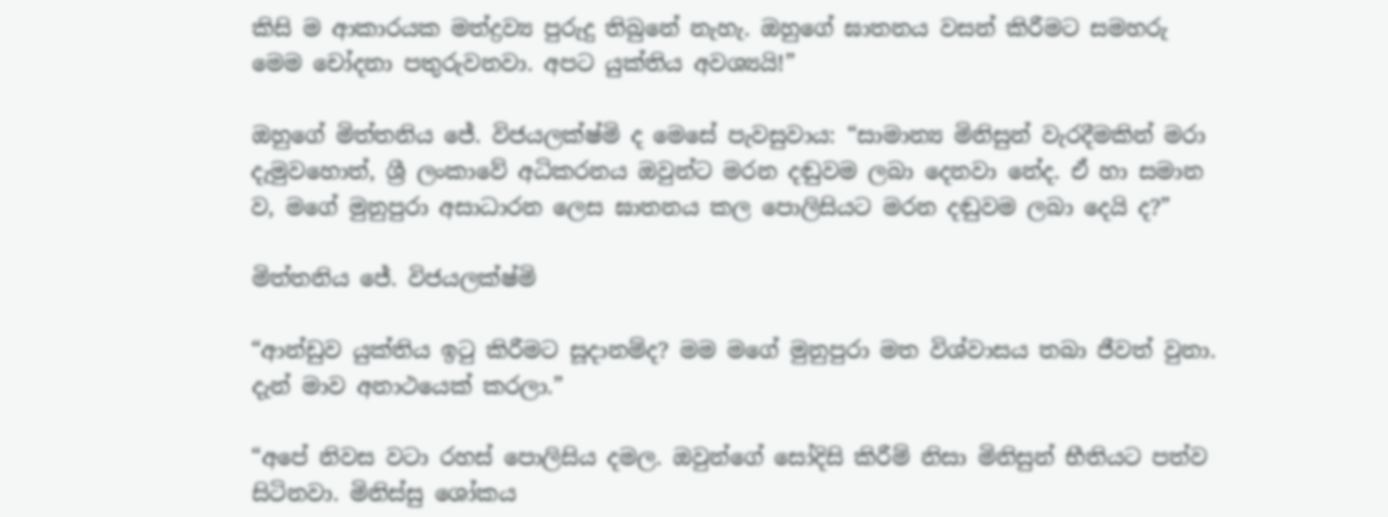කිසි ම ආකාරයක මත්ද්‍රව්‍ය පුරුදු තිබුනේ නැහැ. ඔහුගේ ඝාතනය වසන් කිරීමට සමහරු මෙම චෝදනා පතුරුවනවා. අපට යුක්තිය අවශ්‍යයි!”

ඔහුගේ මිත්තනිය ජේ. විජයලක්ෂ්මි ද මෙසේ පැවසුවාය: “සාමාන්‍ය මිනිසුන් වැරදීමකින් මරා දැමුවහොත්, ශ්‍රී ලංකාවේ අධිකරනය ඔවුන්ට මරන දඬුවම ලබා දෙනවා නේද. ඒ හා සමාන ව, මගේ මුනුපුරා අසාධාරන ලෙස ඝාතනය කල පොලිසියට මරන දඬුවම ලබා දෙයි ද?”

මිත්තනිය ජේ. විජයලක්ෂ්මි

“ආන්ඩුව යුක්තිය ඉටු කිරීමට සූදානම්ද? මම මගේ මුනුපුරා මත විශ්වාසය තබා ජීවත් වුනා. දැන් මාව අනාථයෙක් කරලා.”

“අපේ නිවස වටා රහස් පොලිසිය දමල. ඔවුන්ගේ සෝදිසි කිරීම් නිසා මිනිසුන් භීතියට පත්ව සිටිනවා. මිනිස්සු ශෝකය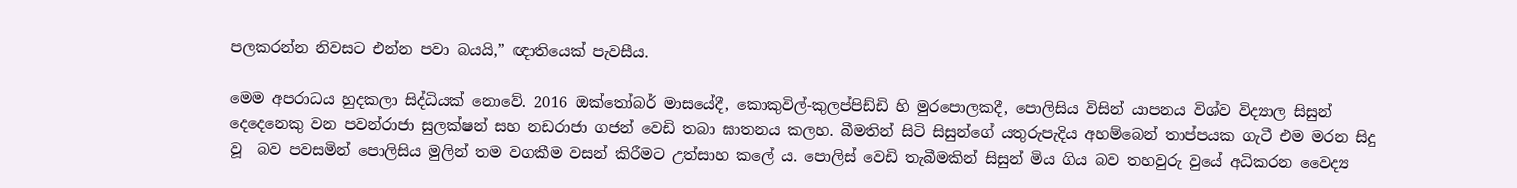පලකරන්න නිවසට එන්න පවා බයයි,” ඥාතියෙක් පැවසීය.

මෙම අපරාධය හුදකලා සිද්ධියක් නොවේ. 2016 ඔක්තෝබර් මාසයේදී, කොකුවිල්-කුලප්පිඩ්ඩි හි මුරපොලකදී, පොලිසිය විසින් යාපනය විශ්ව විද්‍යාල සිසුන් දෙදෙනෙකු වන පවන්රාජා සුලක්ෂන් සහ නඩරාජා ගජන් වෙඩි තබා ඝාතනය කලහ. බීමතින් සිටි සිසුන්ගේ යතුරුපැදිය අහම්බෙන් තාප්පයක ගැටී එම මරන සිදු වූ  බව පවසමින් පොලිසිය මුලින් තම වගකීම වසන් කිරීමට උත්සාහ කලේ ය. පොලිස් වෙඩි තැබීමකින් සිසුන් මිය ගිය බව තහවුරු වුයේ අධිකරන වෛද්‍ය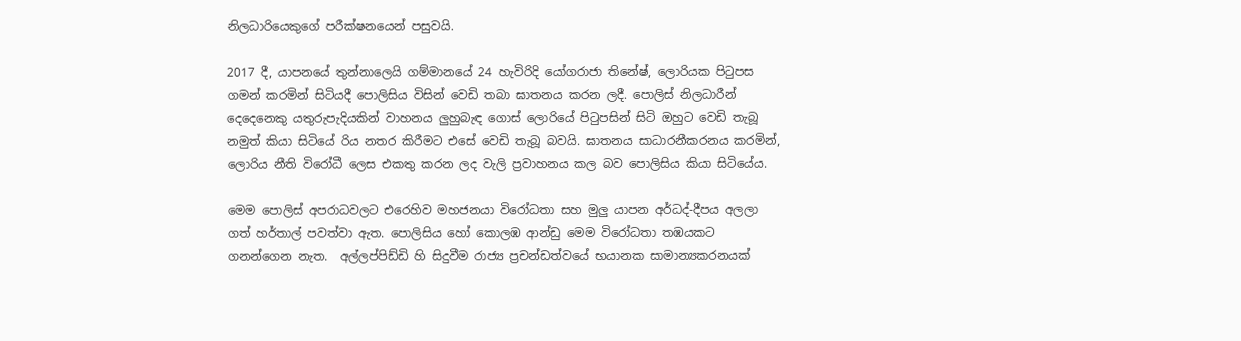නිලධාරියෙකුගේ පරීක්ෂනයෙන් පසුවයි.

2017 දී, යාපනයේ තුන්නාලෙයි ගම්මානයේ 24 හැවිරිදි යෝගරාජා තිනේෂ්, ලොරියක පිටුපස ගමන් කරමින් සිටියදී පොලිසිය විසින් වෙඩි තබා ඝාතනය කරන ලදී. පොලිස් නිලධාරීන් දෙදෙනෙකු යතුරුපැදියකින් වාහනය ලුහුබැඳ ගොස් ලොරියේ පිටුපසින් සිටි ඔහුට වෙඩි තැබූ නමුත් කියා සිටියේ රිය නතර කිරීමට එසේ වෙඩි තැබූ බවයි. ඝාතනය සාධාරනීකරනය කරමින්, ලොරිය නීති විරෝධී ලෙස එකතු කරන ලද වැලි ප්‍රවාහනය කල බව පොලිසිය කියා සිටියේය.

මෙම පොලිස් අපරාධවලට එරෙහිව මහජනයා විරෝධතා සහ මුලු යාපන අර්ධද්-දීපය අලලා ගත් හර්තාල් පවත්වා ඇත. පොලිසිය හෝ කොලඹ ආන්ඩු මෙම විරෝධතා තඹයකට ගනන්ගෙන නැත.  අල්ලප්පිඩ්ඩි හි සිදුවීම රාජ්‍ය ප්‍රචන්ඩත්වයේ භයානක සාමාන්‍යකරනයක්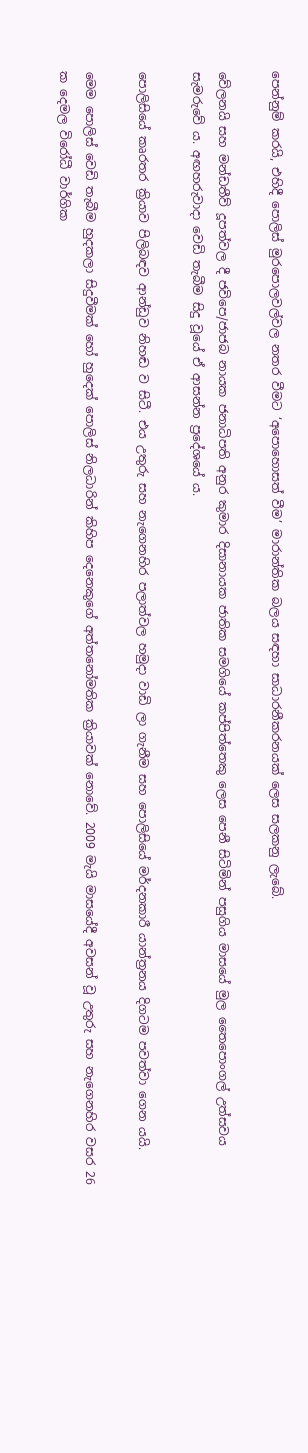පෙන්නුම් කරයි, එහිදී පොලිස් මුරපොලවල්වල නතර වීමට ‘අපොහොසත් වීම’ මාරාන්තික බලය සඳහා සාධාරනීකරනයක් ලෙස සලකනු ලැබේ.

වේලනයි සහ මන්ඩතීව් දූපත්වල දී ජවිපෙ/ජාජබ නායක ජනාධිපති අනුර කුමාර දිසානායක ජාතික සමගියේ කප්පිත්තෙකු ලෙස පෙනී සිටිමින් පසුගිය මාසයේ මුල තෛපොංගල් උත්සවය සැමරුවේ ය. අඟහරුවාදා වෙඩි තැබීම සිදු වූයේ ඒ ආසන්න ප්‍රදේශයේ ය.

පොලිසියේ කෘරතර ක්‍රියාව පිලිබඳව ආන්ඩුව නිහඬ ව සිටී. එය උතුරු සහ නැගෙනහිර පලාත්වල හමුදා වාඩි ලා ගැනීම සහ පොලිසියේ මර්දනකාරී යාන්ත්‍රනය දිගටම පවත්වා ගෙන යයි.

මෙම පොලිස් වෙඩි තැබීම හුදකලා සිදුවීමක් හෝ හුදෙක් පොලිස් නිලධාරින් කිහිප දෙනෙකුගේ අත්තනෝමතික ක්‍රියාවක් නොවේ. 2009 මැයි මාසයේදී අවසන් වූ උතුරු සහ නැගෙනහිර වසර 26 ක දෙමල විරෝධී වාර්ගික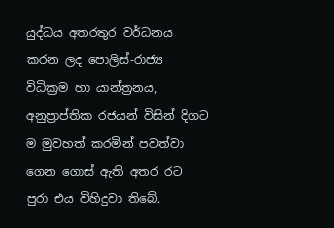යුද්ධය අතරතුර වර්ධනය කරන ලද පොලිස්-රාජ්‍ය විධික්‍රම හා යාන්ත්‍රනය, අනුප්‍රාප්තික රජයන් විසින් දිගට ම මුවහත් කරමින් පවත්වා ගෙන ගොස් ඇති අතර රට පුරා එය විහිදුවා තිබේ.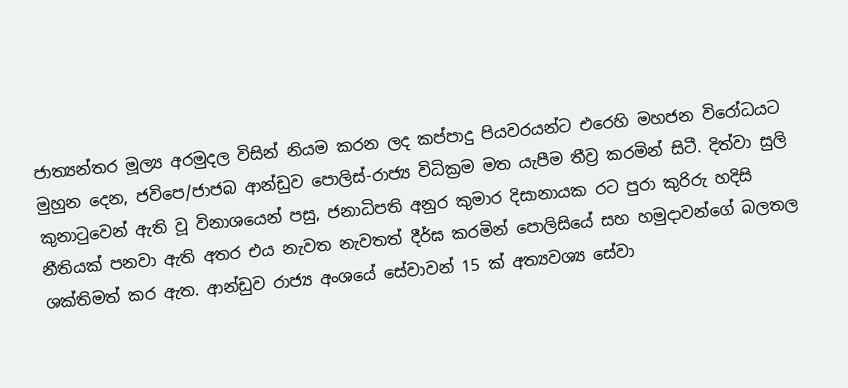ජාත්‍යන්තර මූල්‍ය අරමුදල විසින් නියම කරන ලද කප්පාදු පියවරයන්ට එරෙහි මහජන විරෝධයට මුහුන දෙන, ජවිපෙ/ජාජබ ආන්ඩුව පොලිස්-රාජ්‍ය විධික්‍රම මත යැපීම තීව්‍ර කරමින් සිටී. දිත්වා සුලි කුනාටුවෙන් ඇති වූ විනාශයෙන් පසු, ජනාධිපති අනුර කුමාර දිසානායක රට පුරා කුරිරු හදිසි නීතියක් පනවා ඇති අතර එය නැවත නැවතත් දීර්ඝ කරමින් පොලිසියේ සහ හමුදාවන්ගේ බලතල ශක්තිමත් කර ඇත. ආන්ඩුව රාජ්‍ය අංශයේ සේවාවන් 15 ක් අත්‍යවශ්‍ය සේවා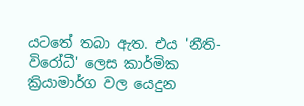යටතේ තබා ඇත. එය 'නීති-විරෝධී' ලෙස කාර්මික ක්‍රියාමාර්ග වල යෙදුන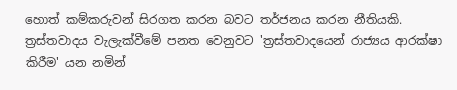හොත් කම්කරුවන් සිරගත කරන බවට තර්ජනය කරන නීතියකි. ත්‍රස්තවාදය වැලැක්වීමේ පනත වෙනුවට 'ත්‍රස්තවාදයෙන් රාජ්‍යය ආරක්ෂා කිරීම' යන නමින්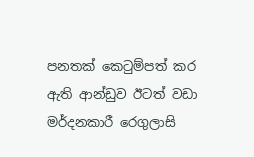පනතක් කෙටුම්පත් කර ඇති ආන්ඩුව ඊටත් වඩා මර්දනකාරී රෙගුලාසි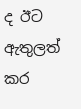ද ඊට ඇතුලත් කර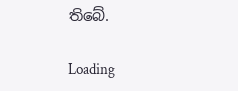තිබේ.

Loading